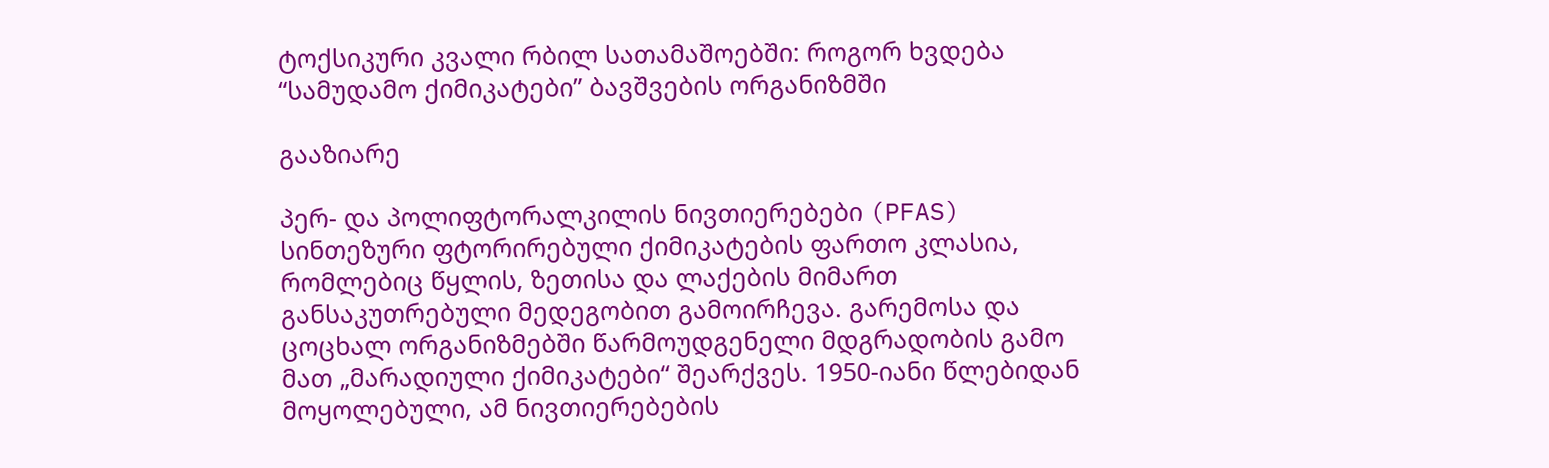ტოქსიკური კვალი რბილ სათამაშოებში: როგორ ხვდება “სამუდამო ქიმიკატები” ბავშვების ორგანიზმში

გააზიარე

პერ- და პოლიფტორალკილის ნივთიერებები (PFAS) სინთეზური ფტორირებული ქიმიკატების ფართო კლასია, რომლებიც წყლის, ზეთისა და ლაქების მიმართ განსაკუთრებული მედეგობით გამოირჩევა. გარემოსა და ცოცხალ ორგანიზმებში წარმოუდგენელი მდგრადობის გამო მათ „მარადიული ქიმიკატები“ შეარქვეს. 1950-იანი წლებიდან მოყოლებული, ამ ნივთიერებების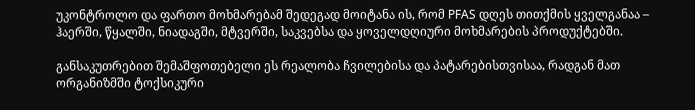უკონტროლო და ფართო მოხმარებამ შედეგად მოიტანა ის, რომ PFAS დღეს თითქმის ყველგანაა – ჰაერში, წყალში, ნიადაგში, მტვერში, საკვებსა და ყოველდღიური მოხმარების პროდუქტებში.

განსაკუთრებით შემაშფოთებელი ეს რეალობა ჩვილებისა და პატარებისთვისაა, რადგან მათ ორგანიზმში ტოქსიკური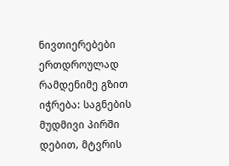ნივთიერებები ერთდროულად რამდენიმე გზით იჭრება: საგნების მუდმივი პირში დებით, მტვრის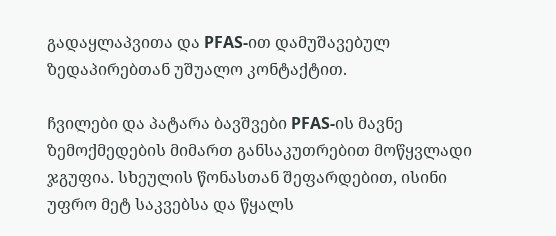გადაყლაპვითა და PFAS-ით დამუშავებულ ზედაპირებთან უშუალო კონტაქტით.

ჩვილები და პატარა ბავშვები PFAS-ის მავნე ზემოქმედების მიმართ განსაკუთრებით მოწყვლადი ჯგუფია. სხეულის წონასთან შეფარდებით, ისინი უფრო მეტ საკვებსა და წყალს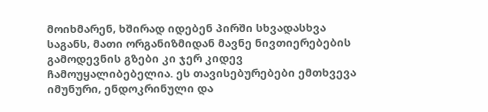მოიხმარენ, ხშირად იდებენ პირში სხვადასხვა საგანს, მათი ორგანიზმიდან მავნე ნივთიერებების გამოდევნის გზები კი ჯერ კიდევ ჩამოუყალიბებელია. ეს თავისებურებები ემთხვევა იმუნური, ენდოკრინული და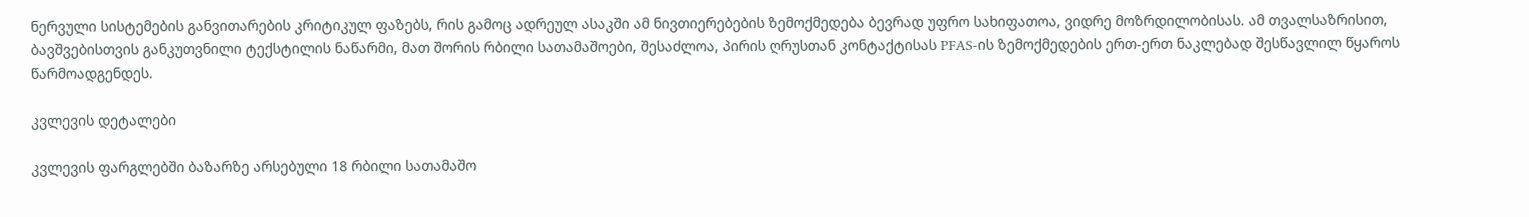ნერვული სისტემების განვითარების კრიტიკულ ფაზებს, რის გამოც ადრეულ ასაკში ამ ნივთიერებების ზემოქმედება ბევრად უფრო სახიფათოა, ვიდრე მოზრდილობისას. ამ თვალსაზრისით, ბავშვებისთვის განკუთვნილი ტექსტილის ნაწარმი, მათ შორის რბილი სათამაშოები, შესაძლოა, პირის ღრუსთან კონტაქტისას PFAS-ის ზემოქმედების ერთ-ერთ ნაკლებად შესწავლილ წყაროს წარმოადგენდეს.

კვლევის დეტალები

კვლევის ფარგლებში ბაზარზე არსებული 18 რბილი სათამაშო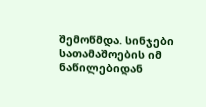შემოწმდა. სინჯები სათამაშოების იმ ნაწილებიდან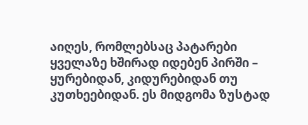აიღეს, რომლებსაც პატარები ყველაზე ხშირად იდებენ პირში – ყურებიდან, კიდურებიდან თუ კუთხეებიდან. ეს მიდგომა ზუსტად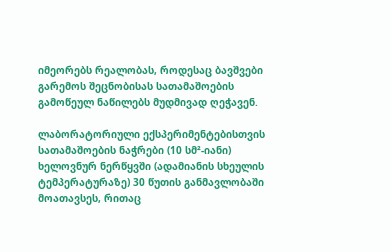იმეორებს რეალობას, როდესაც ბავშვები გარემოს შეცნობისას სათამაშოების გამოწეულ ნაწილებს მუდმივად ღეჭავენ.

ლაბორატორიული ექსპერიმენტებისთვის სათამაშოების ნაჭრები (10 სმ²-იანი) ხელოვნურ ნერწყვში (ადამიანის სხეულის ტემპერატურაზე) 30 წუთის განმავლობაში მოათავსეს, რითაც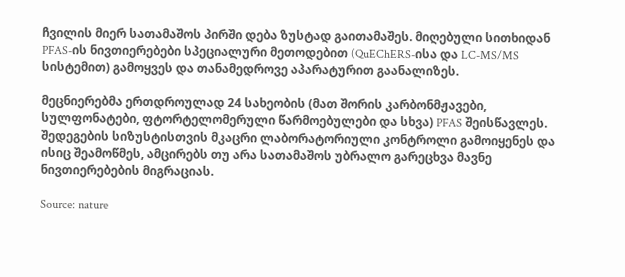ჩვილის მიერ სათამაშოს პირში დება ზუსტად გაითამაშეს. მიღებული სითხიდან PFAS-ის ნივთიერებები სპეციალური მეთოდებით (QuEChERS-ისა და LC-MS/MS სისტემით) გამოყვეს და თანამედროვე აპარატურით გაანალიზეს.

მეცნიერებმა ერთდროულად 24 სახეობის (მათ შორის კარბონმჟავები, სულფონატები, ფტორტელომერული წარმოებულები და სხვა) PFAS შეისწავლეს. შედეგების სიზუსტისთვის მკაცრი ლაბორატორიული კონტროლი გამოიყენეს და ისიც შეამოწმეს, ამცირებს თუ არა სათამაშოს უბრალო გარეცხვა მავნე ნივთიერებების მიგრაციას.

Source: nature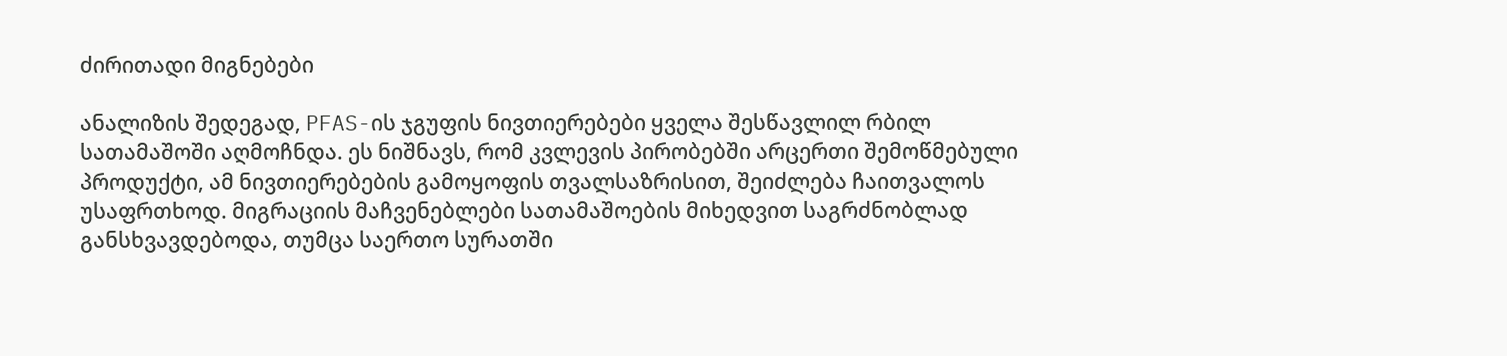ძირითადი მიგნებები

ანალიზის შედეგად, PFAS-ის ჯგუფის ნივთიერებები ყველა შესწავლილ რბილ სათამაშოში აღმოჩნდა. ეს ნიშნავს, რომ კვლევის პირობებში არცერთი შემოწმებული პროდუქტი, ამ ნივთიერებების გამოყოფის თვალსაზრისით, შეიძლება ჩაითვალოს უსაფრთხოდ. მიგრაციის მაჩვენებლები სათამაშოების მიხედვით საგრძნობლად განსხვავდებოდა, თუმცა საერთო სურათში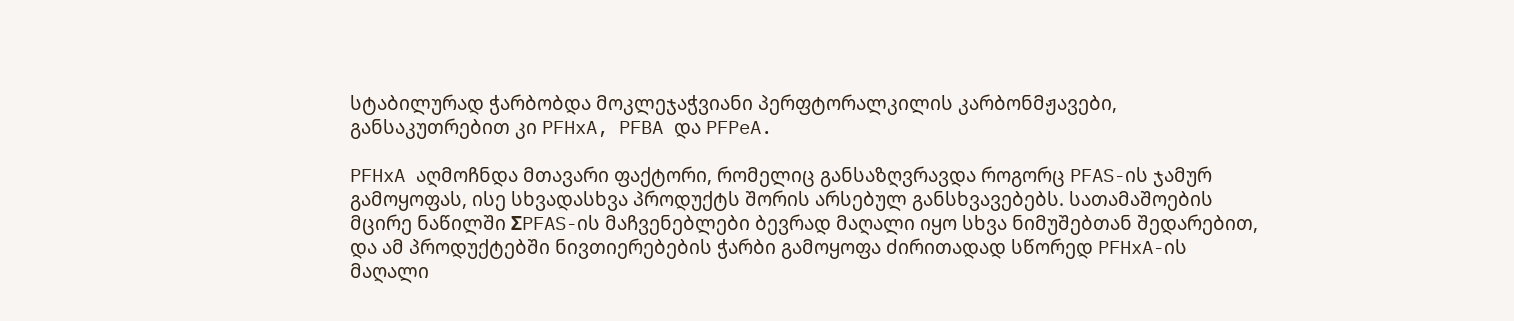სტაბილურად ჭარბობდა მოკლეჯაჭვიანი პერფტორალკილის კარბონმჟავები, განსაკუთრებით კი PFHxA, PFBA და PFPeA.

PFHxA აღმოჩნდა მთავარი ფაქტორი, რომელიც განსაზღვრავდა როგორც PFAS-ის ჯამურ გამოყოფას, ისე სხვადასხვა პროდუქტს შორის არსებულ განსხვავებებს. სათამაშოების მცირე ნაწილში ΣPFAS-ის მაჩვენებლები ბევრად მაღალი იყო სხვა ნიმუშებთან შედარებით, და ამ პროდუქტებში ნივთიერებების ჭარბი გამოყოფა ძირითადად სწორედ PFHxA-ის მაღალი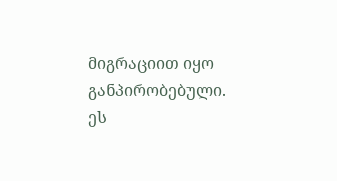მიგრაციით იყო განპირობებული. ეს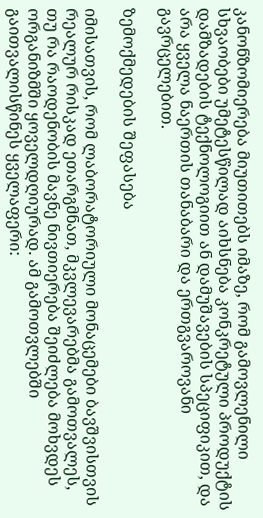კანონზომიერება მიუთითებს იმაზე, რომ გამოვლენილი სხვაობები უმეტესწილად აიხსნება კონკრეტული პროდუქტის დამზადების ტექნოლოგიით ან დამუშავების სპეციფიკით, და არა ყველა ნაერთის თანაბარი და ერთგვაროვანი გავრცელებით.

ზემოქმედების შეფასება

იმისათვის, რომ ლაბორატორიული მონაცემები ბავშვისთვის რეალურ რისკად ეთარგმნათ, მკვლევარებმა გამოთვალეს, თუ რა რაოდენობის მავნე ნივთიერება შეიძლება მოხვდეს ორგანიზმში ყოველდღიურად. ამ გამოთვლებში გაითვალისწინეს ყველაფერი: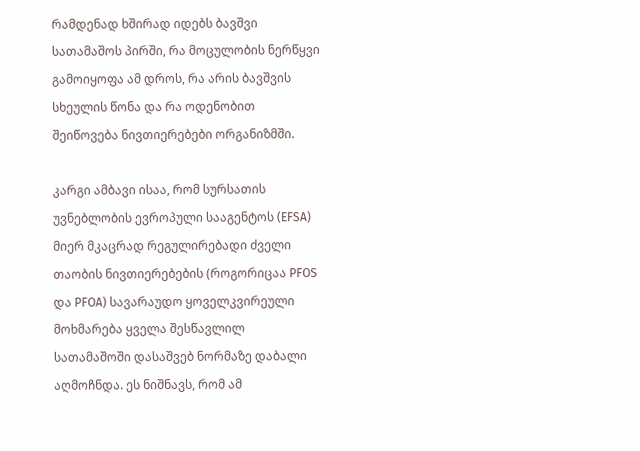რამდენად ხშირად იდებს ბავშვი სათამაშოს პირში, რა მოცულობის ნერწყვი გამოიყოფა ამ დროს, რა არის ბავშვის სხეულის წონა და რა ოდენობით შეიწოვება ნივთიერებები ორგანიზმში.

კარგი ამბავი ისაა, რომ სურსათის უვნებლობის ევროპული სააგენტოს (EFSA) მიერ მკაცრად რეგულირებადი ძველი თაობის ნივთიერებების (როგორიცაა PFOS და PFOA) სავარაუდო ყოველკვირეული მოხმარება ყველა შესწავლილ სათამაშოში დასაშვებ ნორმაზე დაბალი აღმოჩნდა. ეს ნიშნავს, რომ ამ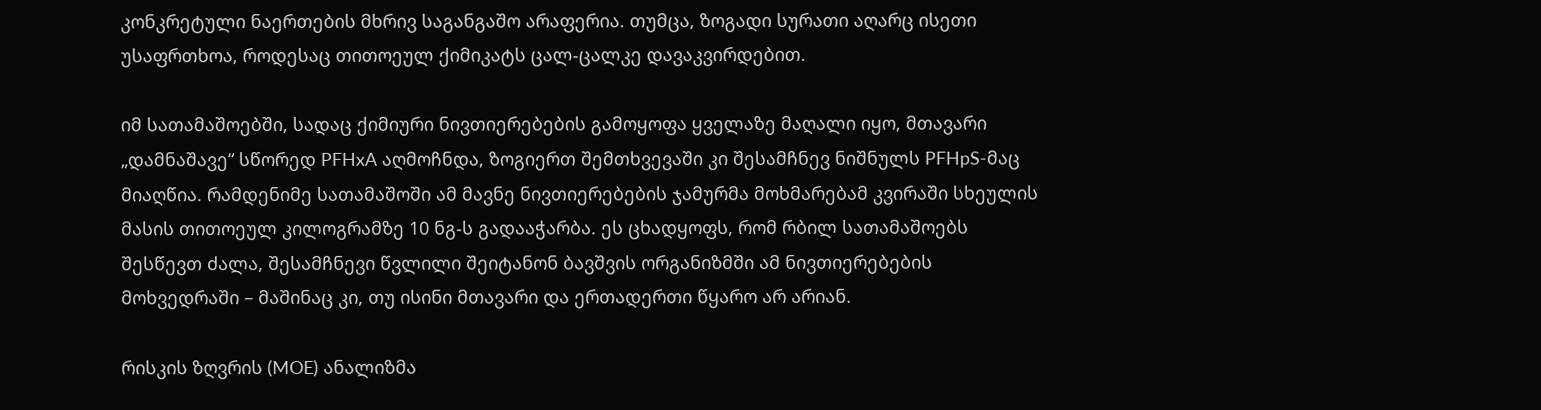კონკრეტული ნაერთების მხრივ საგანგაშო არაფერია. თუმცა, ზოგადი სურათი აღარც ისეთი უსაფრთხოა, როდესაც თითოეულ ქიმიკატს ცალ-ცალკე დავაკვირდებით.

იმ სათამაშოებში, სადაც ქიმიური ნივთიერებების გამოყოფა ყველაზე მაღალი იყო, მთავარი „დამნაშავე“ სწორედ PFHxA აღმოჩნდა, ზოგიერთ შემთხვევაში კი შესამჩნევ ნიშნულს PFHpS-მაც მიაღწია. რამდენიმე სათამაშოში ამ მავნე ნივთიერებების ჯამურმა მოხმარებამ კვირაში სხეულის მასის თითოეულ კილოგრამზე 10 ნგ-ს გადააჭარბა. ეს ცხადყოფს, რომ რბილ სათამაშოებს შესწევთ ძალა, შესამჩნევი წვლილი შეიტანონ ბავშვის ორგანიზმში ამ ნივთიერებების მოხვედრაში – მაშინაც კი, თუ ისინი მთავარი და ერთადერთი წყარო არ არიან.

რისკის ზღვრის (MOE) ანალიზმა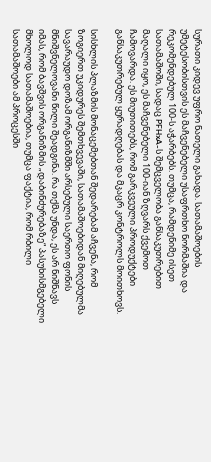სურათი კიდევ უფრო ნათელი გახადა. სათამაშოების უმეტესობისთვის ეს მაჩვენებელი უსაფრთხო ნორმაშია და რეკომენდებულ 100-ს აჭარბებს. თუმცა, რამდენიმე ისეთ სათამაშოში, სადაც PFHxA-ს შემცველობა განსაკუთრებით მაღალი იყო, ეს მაჩვენებელი 100-იან ზღვარს ქვემოთ ჩამოვარდა. ეს მიუთითებს, რომ გარკვეული პროდუქტები განსაკუთრებულ ყურადღებას და მკაცრ კონტროლს მოითხოვს.

სისხლის პლაზმის მონაცემებთან შედარებამ აჩვენა, რომ ზოგიერთ უკიდურეს შემთხვევაში, სათამაშოებიდან მიღებულმა სავარაუდო დოზამ ორგანიზმში არსებული საერთო ფონის მნიშვნელოვანი წილი შეადგინა. რა თქმა უნდა, ეს არ ნიშნავს იმას, რომ ბავშვის ორგანიზმის „დაბინძურებაზე“ პასუხისმგებელი მხოლოდ სათამაშოებია, თუმცა ფაქტია, რომ რბილი სათამაშოები ამ პროცესში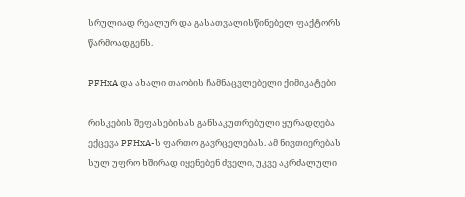სრულიად რეალურ და გასათვალისწინებელ ფაქტორს წარმოადგენს.

PFHxA და ახალი თაობის ჩამნაცვლებელი ქიმიკატები

რისკების შეფასებისას განსაკუთრებული ყურადღება ექცევა PFHxA-ს ფართო გავრცელებას. ამ ნივთიერებას სულ უფრო ხშირად იყენებენ ძველი, უკვე აკრძალული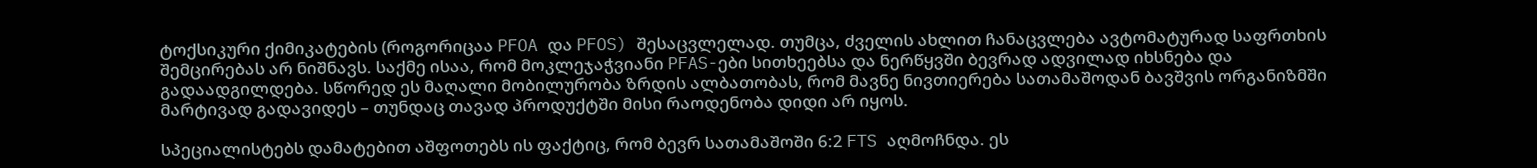ტოქსიკური ქიმიკატების (როგორიცაა PFOA და PFOS) შესაცვლელად. თუმცა, ძველის ახლით ჩანაცვლება ავტომატურად საფრთხის შემცირებას არ ნიშნავს. საქმე ისაა, რომ მოკლეჯაჭვიანი PFAS-ები სითხეებსა და ნერწყვში ბევრად ადვილად იხსნება და გადაადგილდება. სწორედ ეს მაღალი მობილურობა ზრდის ალბათობას, რომ მავნე ნივთიერება სათამაშოდან ბავშვის ორგანიზმში მარტივად გადავიდეს – თუნდაც თავად პროდუქტში მისი რაოდენობა დიდი არ იყოს.

სპეციალისტებს დამატებით აშფოთებს ის ფაქტიც, რომ ბევრ სათამაშოში 6:2 FTS აღმოჩნდა. ეს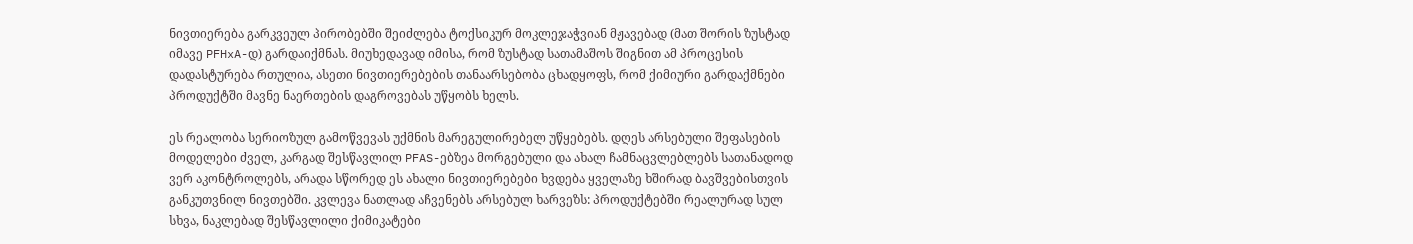ნივთიერება გარკვეულ პირობებში შეიძლება ტოქსიკურ მოკლეჯაჭვიან მჟავებად (მათ შორის ზუსტად იმავე PFHxA-დ) გარდაიქმნას. მიუხედავად იმისა, რომ ზუსტად სათამაშოს შიგნით ამ პროცესის დადასტურება რთულია, ასეთი ნივთიერებების თანაარსებობა ცხადყოფს, რომ ქიმიური გარდაქმნები პროდუქტში მავნე ნაერთების დაგროვებას უწყობს ხელს.

ეს რეალობა სერიოზულ გამოწვევას უქმნის მარეგულირებელ უწყებებს. დღეს არსებული შეფასების მოდელები ძველ, კარგად შესწავლილ PFAS-ებზეა მორგებული და ახალ ჩამნაცვლებლებს სათანადოდ ვერ აკონტროლებს, არადა სწორედ ეს ახალი ნივთიერებები ხვდება ყველაზე ხშირად ბავშვებისთვის განკუთვნილ ნივთებში. კვლევა ნათლად აჩვენებს არსებულ ხარვეზს: პროდუქტებში რეალურად სულ სხვა, ნაკლებად შესწავლილი ქიმიკატები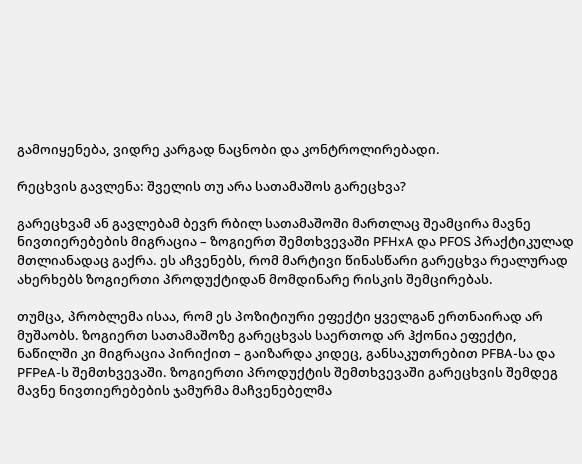გამოიყენება, ვიდრე კარგად ნაცნობი და კონტროლირებადი.

რეცხვის გავლენა: შველის თუ არა სათამაშოს გარეცხვა?

გარეცხვამ ან გავლებამ ბევრ რბილ სათამაშოში მართლაც შეამცირა მავნე ნივთიერებების მიგრაცია – ზოგიერთ შემთხვევაში PFHxA და PFOS პრაქტიკულად მთლიანადაც გაქრა. ეს აჩვენებს, რომ მარტივი წინასწარი გარეცხვა რეალურად ახერხებს ზოგიერთი პროდუქტიდან მომდინარე რისკის შემცირებას.

თუმცა, პრობლემა ისაა, რომ ეს პოზიტიური ეფექტი ყველგან ერთნაირად არ მუშაობს. ზოგიერთ სათამაშოზე გარეცხვას საერთოდ არ ჰქონია ეფექტი, ნაწილში კი მიგრაცია პირიქით – გაიზარდა კიდეც, განსაკუთრებით PFBA-სა და PFPeA-ს შემთხვევაში. ზოგიერთი პროდუქტის შემთხვევაში გარეცხვის შემდეგ მავნე ნივთიერებების ჯამურმა მაჩვენებელმა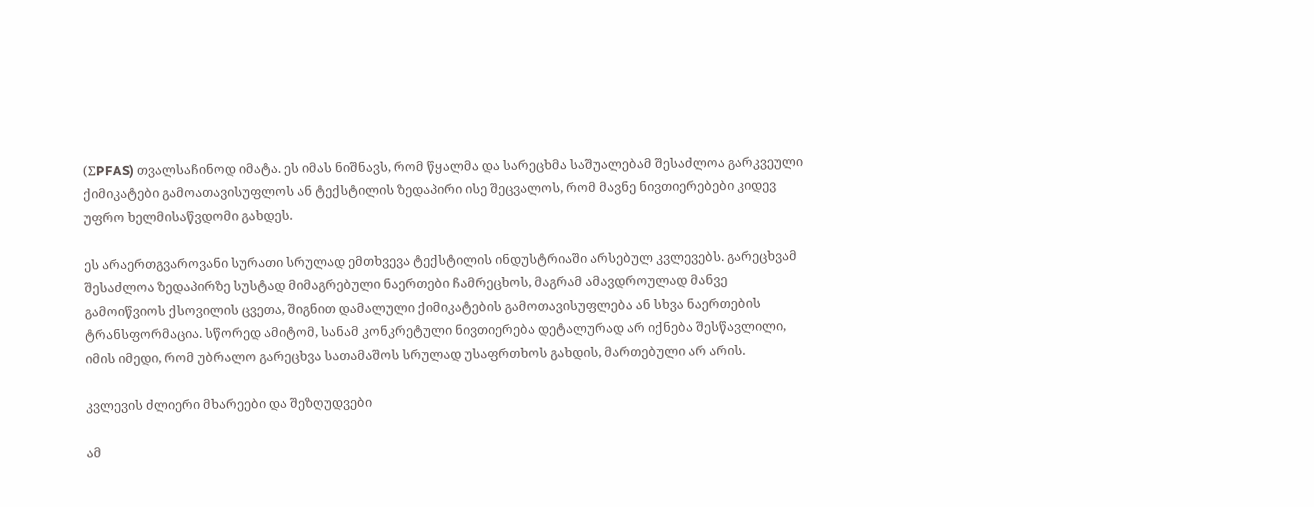(ΣPFAS) თვალსაჩინოდ იმატა. ეს იმას ნიშნავს, რომ წყალმა და სარეცხმა საშუალებამ შესაძლოა გარკვეული ქიმიკატები გამოათავისუფლოს ან ტექსტილის ზედაპირი ისე შეცვალოს, რომ მავნე ნივთიერებები კიდევ უფრო ხელმისაწვდომი გახდეს.

ეს არაერთგვაროვანი სურათი სრულად ემთხვევა ტექსტილის ინდუსტრიაში არსებულ კვლევებს. გარეცხვამ შესაძლოა ზედაპირზე სუსტად მიმაგრებული ნაერთები ჩამრეცხოს, მაგრამ ამავდროულად მანვე გამოიწვიოს ქსოვილის ცვეთა, შიგნით დამალული ქიმიკატების გამოთავისუფლება ან სხვა ნაერთების ტრანსფორმაცია. სწორედ ამიტომ, სანამ კონკრეტული ნივთიერება დეტალურად არ იქნება შესწავლილი, იმის იმედი, რომ უბრალო გარეცხვა სათამაშოს სრულად უსაფრთხოს გახდის, მართებული არ არის.

კვლევის ძლიერი მხარეები და შეზღუდვები

ამ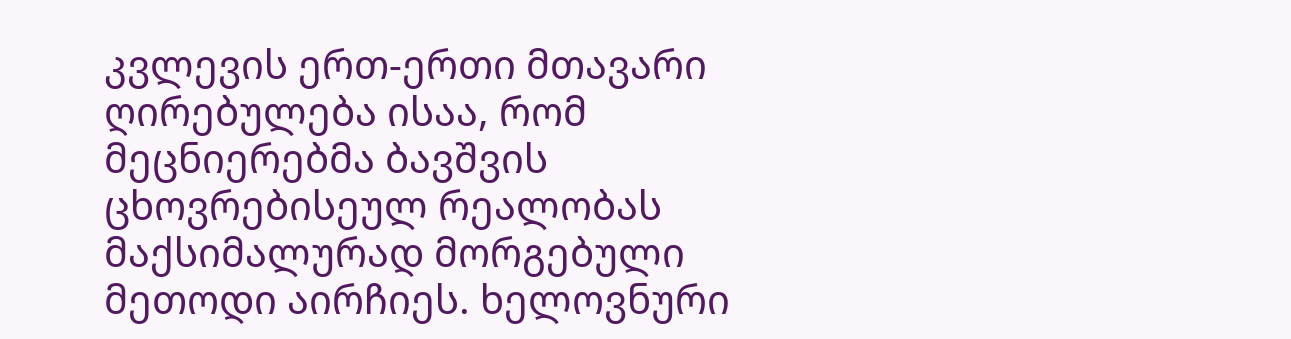კვლევის ერთ-ერთი მთავარი ღირებულება ისაა, რომ მეცნიერებმა ბავშვის ცხოვრებისეულ რეალობას მაქსიმალურად მორგებული მეთოდი აირჩიეს. ხელოვნური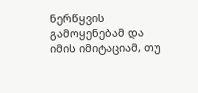ნერწყვის გამოყენებამ და იმის იმიტაციამ, თუ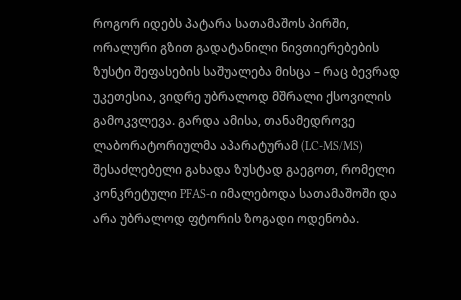როგორ იდებს პატარა სათამაშოს პირში, ორალური გზით გადატანილი ნივთიერებების ზუსტი შეფასების საშუალება მისცა – რაც ბევრად უკეთესია, ვიდრე უბრალოდ მშრალი ქსოვილის გამოკვლევა. გარდა ამისა, თანამედროვე ლაბორატორიულმა აპარატურამ (LC-MS/MS) შესაძლებელი გახადა ზუსტად გაეგოთ, რომელი კონკრეტული PFAS-ი იმალებოდა სათამაშოში და არა უბრალოდ ფტორის ზოგადი ოდენობა.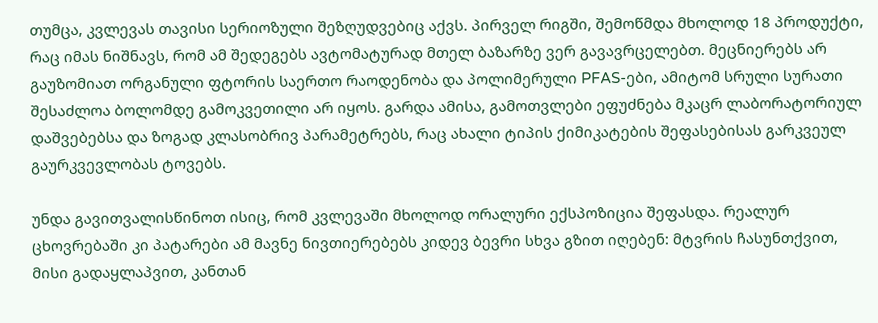თუმცა, კვლევას თავისი სერიოზული შეზღუდვებიც აქვს. პირველ რიგში, შემოწმდა მხოლოდ 18 პროდუქტი, რაც იმას ნიშნავს, რომ ამ შედეგებს ავტომატურად მთელ ბაზარზე ვერ გავავრცელებთ. მეცნიერებს არ გაუზომიათ ორგანული ფტორის საერთო რაოდენობა და პოლიმერული PFAS-ები, ამიტომ სრული სურათი შესაძლოა ბოლომდე გამოკვეთილი არ იყოს. გარდა ამისა, გამოთვლები ეფუძნება მკაცრ ლაბორატორიულ დაშვებებსა და ზოგად კლასობრივ პარამეტრებს, რაც ახალი ტიპის ქიმიკატების შეფასებისას გარკვეულ გაურკვევლობას ტოვებს.

უნდა გავითვალისწინოთ ისიც, რომ კვლევაში მხოლოდ ორალური ექსპოზიცია შეფასდა. რეალურ ცხოვრებაში კი პატარები ამ მავნე ნივთიერებებს კიდევ ბევრი სხვა გზით იღებენ: მტვრის ჩასუნთქვით, მისი გადაყლაპვით, კანთან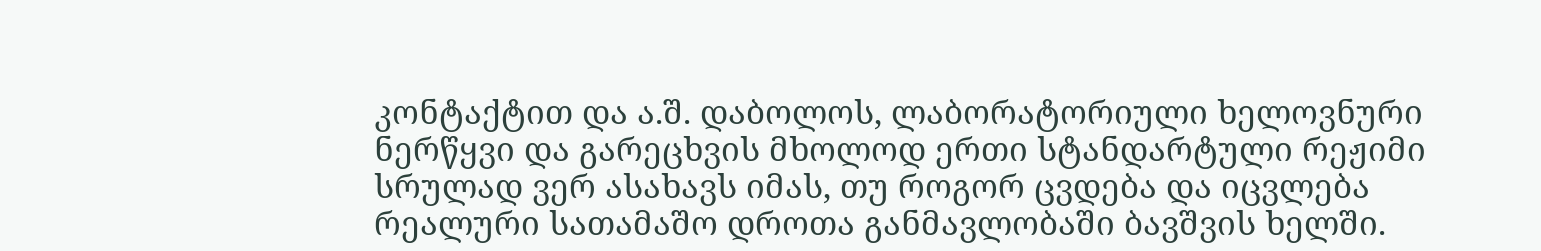კონტაქტით და ა.შ. დაბოლოს, ლაბორატორიული ხელოვნური ნერწყვი და გარეცხვის მხოლოდ ერთი სტანდარტული რეჟიმი სრულად ვერ ასახავს იმას, თუ როგორ ცვდება და იცვლება რეალური სათამაშო დროთა განმავლობაში ბავშვის ხელში.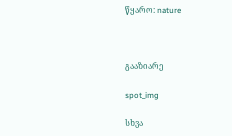წყარო: nature



გააზიარე

spot_img

სხვა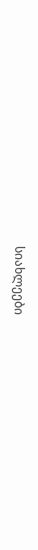სიახლეები